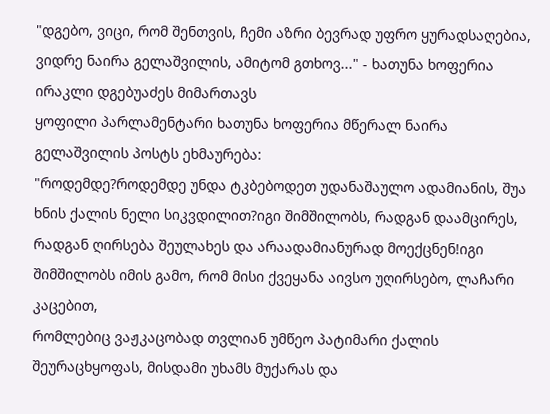"დგებო, ვიცი, რომ შენთვის, ჩემი აზრი ბევრად უფრო ყურადსაღებია, ვიდრე ნაირა გელაშვილის, ამიტომ გთხოვ..." - ხათუნა ხოფერია ირაკლი დგებუაძეს მიმართავს
ყოფილი პარლამენტარი ხათუნა ხოფერია მწერალ ნაირა გელაშვილის პოსტს ეხმაურება:
"როდემდე?როდემდე უნდა ტკბებოდეთ უდანაშაულო ადამიანის, შუა ხნის ქალის ნელი სიკვდილით?იგი შიმშილობს, რადგან დაამცირეს, რადგან ღირსება შეულახეს და არაადამიანურად მოექცნენ!იგი შიმშილობს იმის გამო, რომ მისი ქვეყანა აივსო უღირსებო, ლაჩარი კაცებით,
რომლებიც ვაჟკაცობად თვლიან უმწეო პატიმარი ქალის შეურაცხყოფას, მისდამი უხამს მუქარას და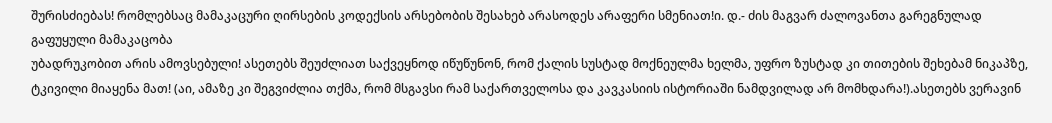შურისძიებას! რომლებსაც მამაკაცური ღირსების კოდექსის არსებობის შესახებ არასოდეს არაფერი სმენიათ!ი. დ.- ძის მაგვარ ძალოვანთა გარეგნულად გაფუყული მამაკაცობა
უბადრუკობით არის ამოვსებული! ასეთებს შეუძლიათ საქვეყნოდ იწუწუნონ, რომ ქალის სუსტად მოქნეულმა ხელმა, უფრო ზუსტად კი თითების შეხებამ ნიკაპზე, ტკივილი მიაყენა მათ! (აი, ამაზე კი შეგვიძლია თქმა, რომ მსგავსი რამ საქართველოსა და კავკასიის ისტორიაში ნამდვილად არ მომხდარა!).ასეთებს ვერავინ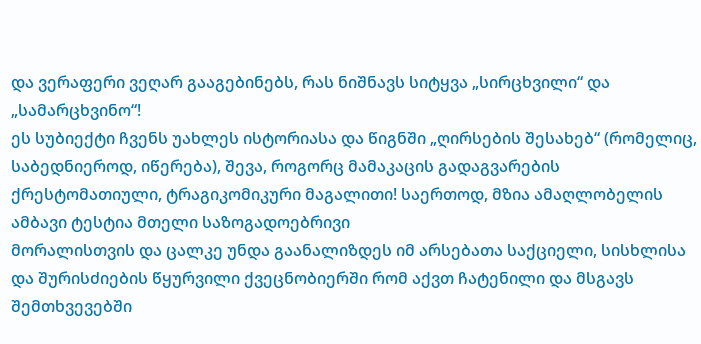და ვერაფერი ვეღარ გააგებინებს, რას ნიშნავს სიტყვა „სირცხვილი“ და „სამარცხვინო“!
ეს სუბიექტი ჩვენს უახლეს ისტორიასა და წიგნში „ღირსების შესახებ“ (რომელიც, საბედნიეროდ, იწერება), შევა, როგორც მამაკაცის გადაგვარების ქრესტომათიული, ტრაგიკომიკური მაგალითი! საერთოდ, მზია ამაღლობელის ამბავი ტესტია მთელი საზოგადოებრივი
მორალისთვის და ცალკე უნდა გაანალიზდეს იმ არსებათა საქციელი, სისხლისა და შურისძიების წყურვილი ქვეცნობიერში რომ აქვთ ჩატენილი და მსგავს შემთხვევებში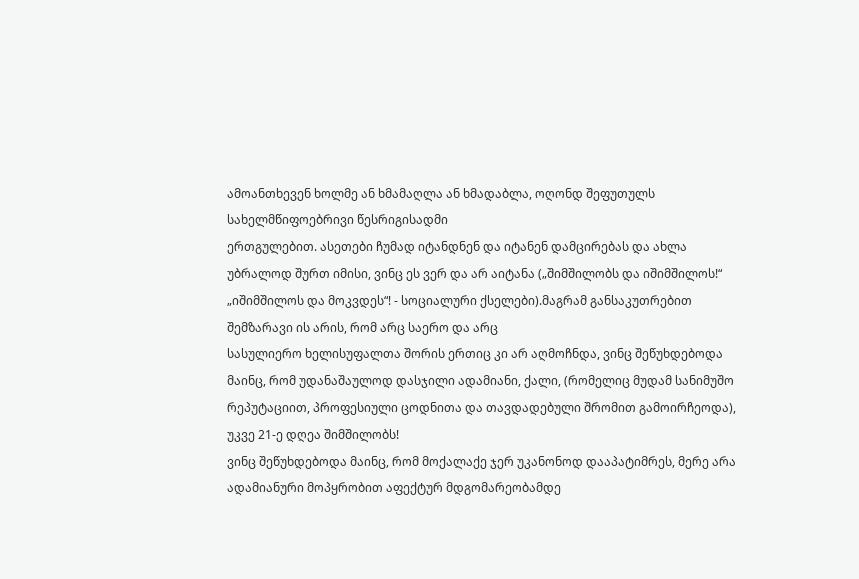ამოანთხევენ ხოლმე ან ხმამაღლა ან ხმადაბლა, ოღონდ შეფუთულს სახელმწიფოებრივი წესრიგისადმი
ერთგულებით. ასეთები ჩუმად იტანდნენ და იტანენ დამცირებას და ახლა უბრალოდ შურთ იმისი, ვინც ეს ვერ და არ აიტანა („შიმშილობს და იშიმშილოს!“ „იშიმშილოს და მოკვდეს“! - სოციალური ქსელები).მაგრამ განსაკუთრებით შემზარავი ის არის, რომ არც საერო და არც
სასულიერო ხელისუფალთა შორის ერთიც კი არ აღმოჩნდა, ვინც შეწუხდებოდა მაინც, რომ უდანაშაულოდ დასჯილი ადამიანი, ქალი, (რომელიც მუდამ სანიმუშო რეპუტაციით, პროფესიული ცოდნითა და თავდადებული შრომით გამოირჩეოდა), უკვე 21-ე დღეა შიმშილობს!
ვინც შეწუხდებოდა მაინც, რომ მოქალაქე ჯერ უკანონოდ დააპატიმრეს, მერე არა ადამიანური მოპყრობით აფექტურ მდგომარეობამდე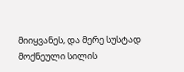მიიყვანეს, და მერე სუსტად მოქნეული სილის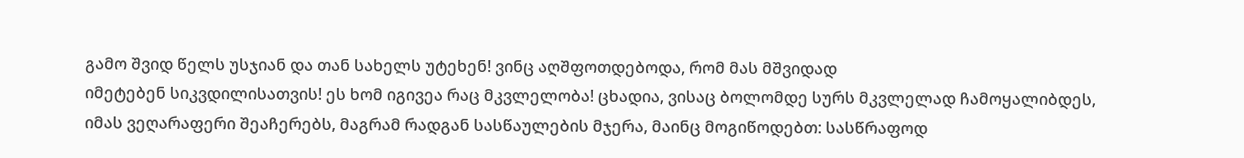გამო შვიდ წელს უსჯიან და თან სახელს უტეხენ! ვინც აღშფოთდებოდა, რომ მას მშვიდად
იმეტებენ სიკვდილისათვის! ეს ხომ იგივეა რაც მკვლელობა! ცხადია, ვისაც ბოლომდე სურს მკვლელად ჩამოყალიბდეს, იმას ვეღარაფერი შეაჩერებს, მაგრამ რადგან სასწაულების მჯერა, მაინც მოგიწოდებთ: სასწრაფოდ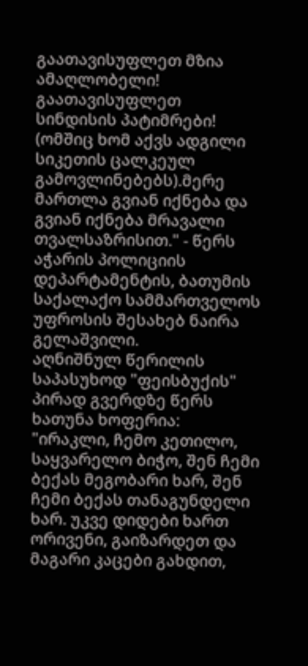გაათავისუფლეთ მზია ამაღლობელი! გაათავისუფლეთ
სინდისის პატიმრები! (ომშიც ხომ აქვს ადგილი სიკეთის ცალკეულ გამოვლინებებს).მერე მართლა გვიან იქნება და გვიან იქნება მრავალი თვალსაზრისით." - წერს აჭარის პოლიციის დეპარტამენტის, ბათუმის საქალაქო სამმართველოს უფროსის შესახებ ნაირა გელაშვილი.
აღნიშნულ წერილის საპასუხოდ "ფეისბუქის" პირად გვერდზე წერს ხათუნა ხოფერია:
"ირაკლი, ჩემო კეთილო, საყვარელო ბიჭო, შენ ჩემი ბექას მეგობარი ხარ, შენ ჩემი ბექას თანაგუნდელი ხარ. უკვე დიდები ხართ ორივენი, გაიზარდეთ და მაგარი კაცები გახდით,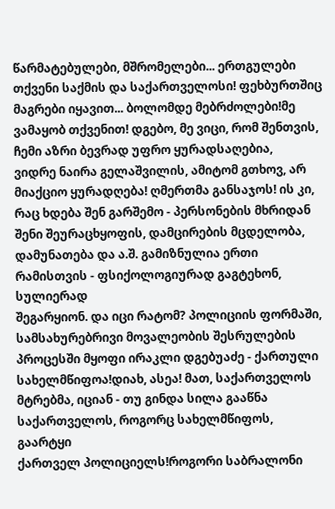წარმატებულები, მშრომელები... ერთგულები თქვენი საქმის და საქართველოსი! ფეხბურთშიც
მაგრები იყავით... ბოლომდე მებრძოლები!მე ვამაყობ თქვენით! დგებო, მე ვიცი, რომ შენთვის, ჩემი აზრი ბევრად უფრო ყურადსაღებია,
ვიდრე ნაირა გელაშვილის, ამიტომ გთხოვ, არ მიაქციო ყურადღება! ღმერთმა განსაჯოს! ის კი, რაც ხდება შენ გარშემო - პერსონების მხრიდან შენი შეურაცხყოფის, დამცირების მცდელობა, დამუნათება და ა.შ. გამიზნულია ერთი რამისთვის - ფსიქოლოგიურად გაგტეხონ, სულიერად
შეგარყიონ. და იცი რატომ? პოლიციის ფორმაში, სამსახურებრივი მოვალეობის შესრულების პროცესში მყოფი ირაკლი დგებუაძე - ქართული სახელმწიფოა!დიახ, ასეა! მათ, საქართველოს მტრებმა, იციან - თუ გინდა სილა გააწნა საქართველოს, როგორც სახელმწიფოს, გაარტყი
ქართველ პოლიციელს!როგორი საბრალონი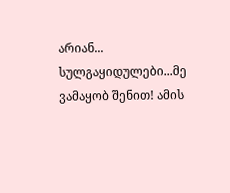არიან... სულგაყიდულები...მე ვამაყობ შენით! ამის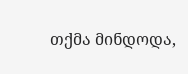თქმა მინდოდა,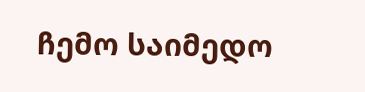ჩემო საიმედო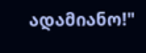ადამიანო!"